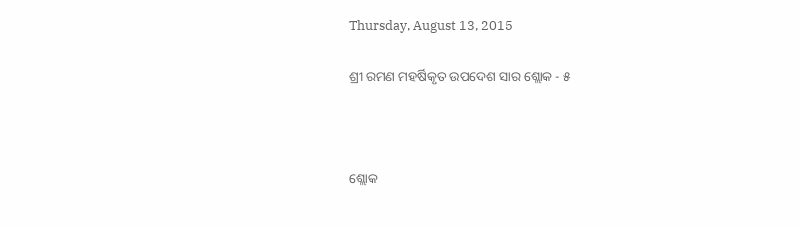Thursday, August 13, 2015

ଶ୍ରୀ ରମଣ ମହର୍ଷିକୃତ ଉପଦେଶ ସାର ଶ୍ଲୋକ - ୫



ଶ୍ଲୋକ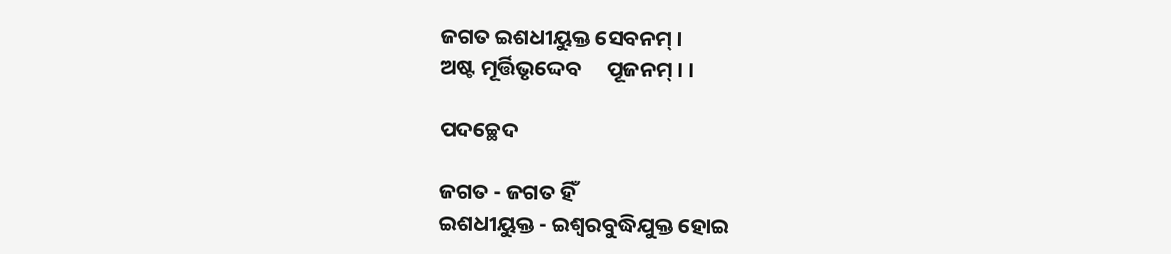ଜଗତ ଇଶଧୀୟୁକ୍ତ ସେବନମ୍ ।
ଅଷ୍ଟ ମୂର୍ତ୍ତିଭୃଦ୍ଦେବ     ପୂଜନମ୍ । ।

ପଦଚ୍ଛେଦ

ଜଗତ - ଜଗତ ହିଁ
ଇଶଧୀୟୁକ୍ତ - ଇଶ୍ୱରବୁଦ୍ଧିଯୁକ୍ତ ହୋଇ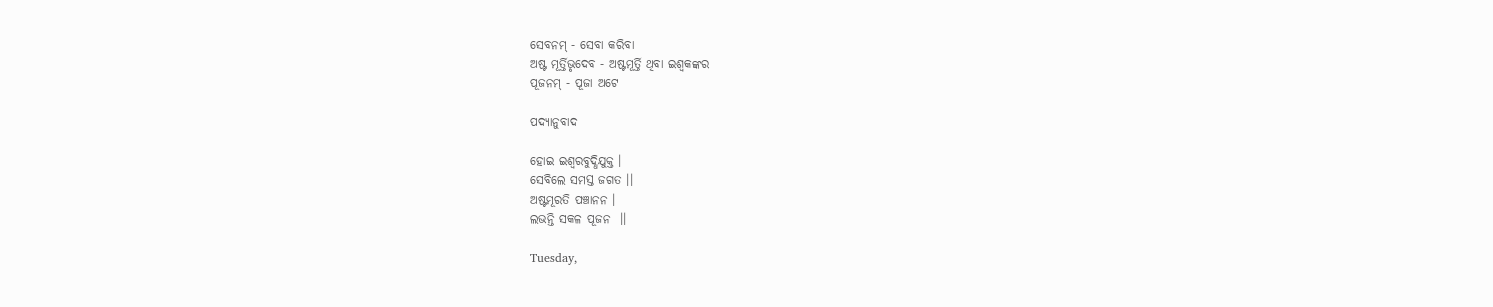ସେବନମ୍ - ସେବା କରିବା
ଅଷ୍ଟ ମୂର୍ତ୍ତିଭୃଦେବ - ଅଷ୍ଟମୂର୍ତ୍ତି ଥିବା ଇଶ୍ୱକଙ୍କର
ପୂଜନମ୍ - ପୂଜା ଅଟେ

ପଦ୍ୟାନୁବାଦ

ହୋଇ ଇଶ୍ୱରବୁଦ୍ଧିଯୁକ୍ତ ।
ସେବିଲେ ସମସ୍ତ ଜଗତ ।।
ଅଷ୍ଟମୂରତି ପଞ୍ଚାନନ ।
ଲଭନ୍ତି ସକଳ ପୂଜନ  ।।

Tuesday,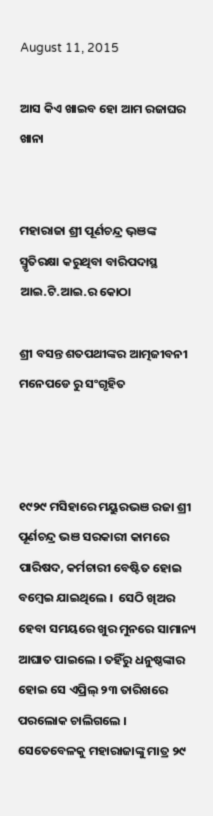August 11, 2015

ଆସ କିଏ ଖାଇବ ହୋ ଆମ ରଜାଘର ଖାନା


ମହାରାଜା ଶ୍ରୀ ପୂର୍ଣଚନ୍ଦ୍ର ଭ଼ଞଙ୍କ ସ୍ମୃତିରକ୍ଷା କରୁଥିବା ବାରିପଦାସ୍ଥ ଆଇ.ଟି.ଆଇ.ର କୋଠା

ଶ୍ରୀ ବସନ୍ତ ଶତପଥୀଙ୍କର ଆତ୍ମଜୀବନୀ ମନେପଡେ ରୁ ସ‌ଂଗୃହିତ



୧୯୨୯ ମସିହାରେ ମୟୁରଭଞ ରଜା ଶ୍ରୀ ପୂର୍ଣଚନ୍ଦ୍ର ଭଞ ସରକାରୀ କାମରେ ପାରିଷଦ, କର୍ମଚାରୀ ବେଷ୍ଟିତ ହୋଇ ବମ୍ବେଇ ଯାଇଥିଲେ ।  ସେଠି ଖିଅର ହେବା ସମୟରେ ଖୁର ମୁନରେ ସାମାନ୍ୟ ଆଘାତ ପାଇଲେ । ତହିଁରୁ ଧନୁଷ୍ଠଙ୍କାର ହୋଇ ସେ ଏପ୍ରିଲ୍ ୨୩ ତାରିଖରେ ପରଲୋକ ଚାଲିଗଲେ । ସେତେବେଳକୁ ମହାରାଜାଙ୍କୁ ମାତ୍ର ୨୯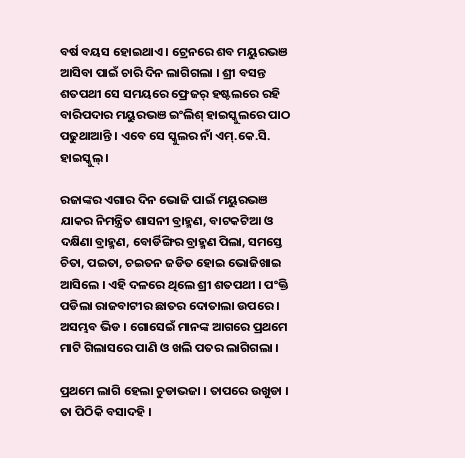ବର୍ଷ ବୟସ ହୋଇଥାଏ । ଟ୍ରେନରେ ଶବ ମୟୁରଭଞ ଆସିବା ପାଇଁ ଚାରି ଦିନ ଲାଗିଗଲା । ଶ୍ରୀ ବସନ୍ତ ଶତପଥୀ ସେ ସମୟରେ ଫ୍ରେଜର୍ ହଷ୍ଟଲରେ ରହି  ବାରିପଦାର ମୟୁରଭଞ ଇଂଲିଶ୍ ହାଇସ୍କୁଲରେ ପାଠ ପଢୁଥାଆନ୍ତି । ଏବେ ସେ ସ୍କୁଲର ନାଁ ଏମ୍.କେ.ସି. ହାଇସ୍କୁଲ୍ ।

ରଜାଙ୍କର ଏଗାର ଦିନ ଭୋଜି ପାଇଁ ମୟୁରଭଞ ଯାକର ନିମନ୍ତ୍ରିତ ଶାସନୀ ବ୍ରାହ୍ମଣ, ବାଟକଟିଆ ଓ ଦକ୍ଷିଣା ବ୍ରାହ୍ମଣ, ବୋର୍ଡିଙ୍ଗିର ବ୍ରାହ୍ମଣ ପିଲା, ସମସ୍ତେ ଚିତା, ପଇତା, ଚଇତନ ଜଡିତ ହୋଇ ଭୋଜିଖାଇ ଆସିଲେ । ଏହି ଦଳରେ ଥିଲେ ଶ୍ରୀ ଶତପଥୀ । ପଂକ୍ତି ପଡିଲା ରାଜବାଟୀର ଛାତର ଦୋତାଲା ଉପରେ । ଅସମ୍ଭବ ଭିଡ । ଗୋସେଇଁ ମାନଙ୍କ ଆଗରେ ପ୍ରଥମେ ମାଟି ଗିଲାସରେ ପାଣି ଓ ଖଲି ପତର ଲାଗିଗଲା ।

ପ୍ରଥମେ ଲାଗି ହେଲା ଚୁଡାଭଜା । ତାପରେ ଉଖୁଡା । ତା ପିଠିକି ବସାଦହି ।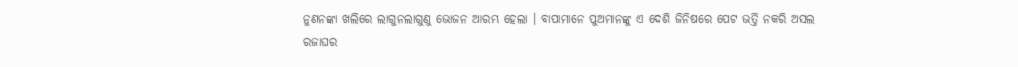ନୁଣନଙ୍କା ଖଲିରେ ଲାଗୁନଲାଗୁଣୁ ଭୋଜନ ଆରମ୍ଭ ହେଲା । ବାପାମାନେ ପୁଅମାନଙ୍କୁ ଏ ଦେଶି ଜିନିଷରେ ପେଟ ଭର୍ତ୍ତି ନକରି ଅସଲ ରଜାଘର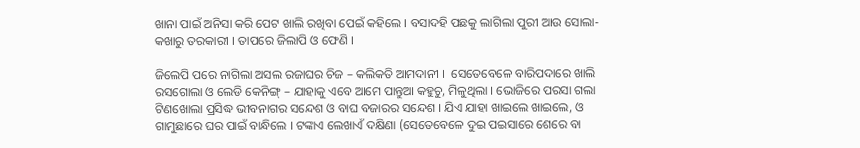ଖାନା ପାଇଁ ଅନିସା କରି ପେଟ ଖାଲି ରଖିବା ପେଇଁ କହିଲେ । ବସାଦହି ପଛକୁ ଲାଗିଲା ପୁରୀ ଆଉ ସୋଲା-କଖାରୁ ତରକାରୀ । ତାପରେ ଜିଲାପି ଓ ଫେଣି ।

ଜିଲେପି ପରେ ନାଗିଲା ଅସଲ ରଜାଘର ଚିଜ – କଲିକତି ଆମଦାନୀ ।  ସେତେବେଳେ ବାରିପଦାରେ ଖାଲି ରସଗୋଲା ଓ ଲେଡି କେନିଙ୍ଗ୍ – ଯାହାକୁ ଏବେ ଆମେ ପାନ୍ତୁଆ କହୁଚୁ, ମିଳୁଥିଲା । ଭୋଜିରେ ପରସା ଗଲା ଟିଣଖୋଲା ପ୍ରସିଦ୍ଧ ଭୀବନାଗର ସନ୍ଦେଶ ଓ ବାଘ ବଜାରର ସନ୍ଦେଶ । ଯିଏ ଯାହା ଖାଇଲେ ଖାଇଲେ, ଓ ଗାମୁଛାରେ ଘର ପାଇଁ ବାନ୍ଧିଲେ । ଟଙ୍କାଏ ଲେଖାଏଁ ଦକ୍ଷିଣା (ସେତେବେଳେ ଦୁଇ ପଇସାରେ ଶେରେ ବା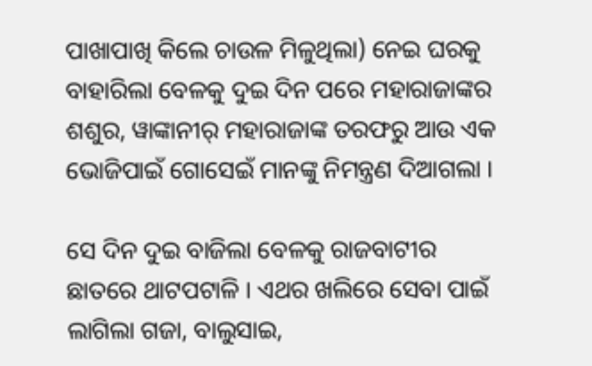ପାଖାପାଖି କିଲେ ଚାଉଳ ମିଳୁଥିଲା) ନେଇ ଘରକୁ ବାହାରିଲା ବେଳକୁ ଦୁଇ ଦିନ ପରେ ମହାରାଜାଙ୍କର ଶଶୁର, ୱାଙ୍କାନୀର୍ ମହାରାଜାଙ୍କ ତରଫରୁ ଆଉ ଏକ ଭୋଜିପାଇଁ ଗୋସେଇଁ ମାନଙ୍କୁ ନିମନ୍ତ୍ରଣ ଦିଆଗଲା ।

ସେ ଦିନ ଦୁଇ ବାଜିଲା ବେଳକୁ ରାଜବାଟୀର ଛାତରେ ଥାଟପଟାଳି । ଏଥର ଖଲିରେ ସେବା ପାଇଁ ଲାଗିଲା ଗଜା, ବାଲୁସାଇ,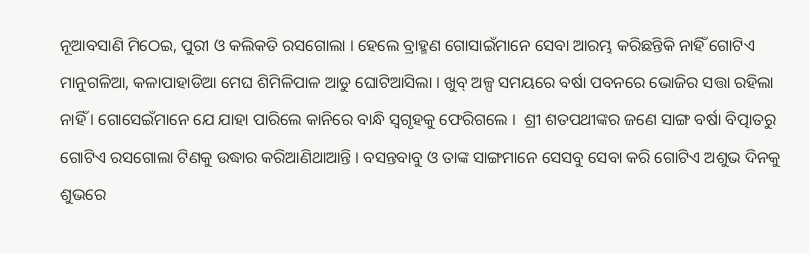ନୂଆବସାଣି ମିଠେଇ, ପୁରୀ ଓ କଲିକତି ରସଗୋଲା । ହେଲେ ବ୍ରାହ୍ମଣ ଗୋସାଇଁମାନେ ସେବା ଆରମ୍ଭ କରିଛନ୍ତିକି ନାହିଁ ଗୋଟିଏ ମାନୁଗଳିଆ, କଳାପାହାଡିଆ ମେଘ ଶିମିଳିପାଳ ଆଡୁ ଘୋଟିଆସିଲା । ଖୁବ୍ ଅଳ୍ପ ସମୟରେ ବର୍ଷା ପବନରେ ଭୋଜିର ସତ୍ତା ରହିଲା ନାହିଁ । ଗୋସେଇଁମାନେ ଯେ ଯାହା ପାରିଲେ କାନିରେ ବାନ୍ଧି ସ୍ୱଗୃହକୁ ଫେରିଗଲେ ।  ଶ୍ରୀ ଶତପଥୀଙ୍କର ଜଣେ ସାଙ୍ଗ ବର୍ଷା ବିତ୍ପାତରୁ ଗୋଟିଏ ରସଗୋଲା ଟିଣକୁ ଉଦ୍ଧାର କରିଆଣିଥାଆନ୍ତି । ବସନ୍ତବାବୁ ଓ ତାଙ୍କ ସାଙ୍ଗମାନେ ସେସବୁ ସେବା କରି ଗୋଟିଏ ଅଶୁଭ ଦିନକୁ ଶୁଭରେ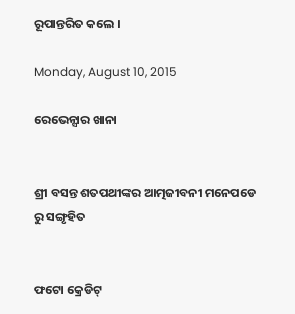ରୂପାନ୍ତରିତ କଲେ ।

Monday, August 10, 2015

ରେଭେନ୍ସାର ଖାନା


ଶ୍ରୀ ବସନ୍ତ ଶତପଥୀଙ୍କର ଆତ୍ମଜୀବନୀ ମନେପଡେ ରୁ ସ‌ଙ୍ଗୃହିତ


ଫଟୋ କ୍ରେଡିଟ୍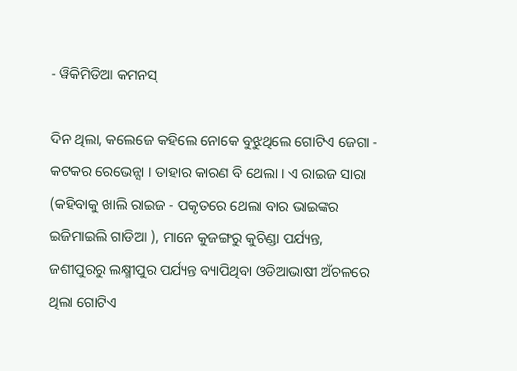- ୱିକିମିଡିଆ କମନସ୍

ଦିନ ଥିଲା, କଲେଜେ କହିଲେ ନୋକେ ବୁଝୁଥିଲେ ଗୋଟିଏ ଜେଗା - କଟକର ରେଭେନ୍ସା । ତାହାର କାରଣ ବି ଥେଲା । ଏ ରାଇଜ ସାରା (କହିବାକୁ ଖାଲି ରାଇଜ - ପକୃତରେ ଥେଲା ବାର ଭାଇଙ୍କର ଇଜିମାଇଲି ଗାଡିଆ ), ମାନେ କୁଜଙ୍ଗରୁ କୁଚିଣ୍ଡା ପର୍ଯ୍ୟନ୍ତ, ଜଶୀପୁରରୁ ଲକ୍ଷ୍ମୀପୁର ପର୍ଯ୍ୟନ୍ତ ବ୍ୟାପିଥିବା ଓଡିଆଭାଷୀ ଅଁଚଳରେ ଥିଲା ଗୋଟିଏ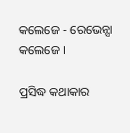କଲେଜେ - ରେଭେନ୍ସା କଲେଜେ ।

ପ୍ରସିଦ୍ଧ କଥାକାର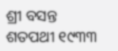ଶ୍ରୀ ବସନ୍ତ ଶତପଥୀ ୧୯୩୩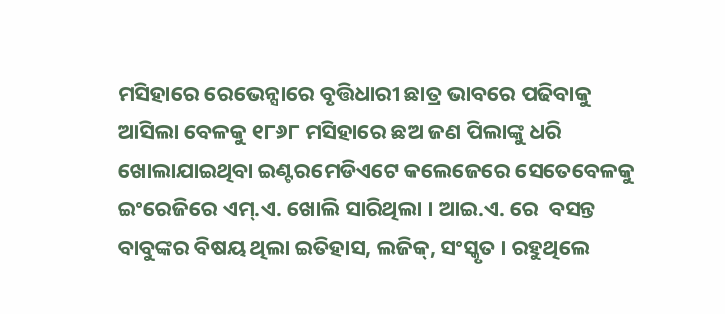ମସିହାରେ ରେଭେନ୍ସାରେ ବୃତ୍ତିଧାରୀ ଛାତ୍ର ଭାବରେ ପଢିବାକୁ ଆସିଲା ବେଳକୁ ୧୮୬୮ ମସିହାରେ ଛଅ ଜଣ ପିଲାଙ୍କୁ ଧରି ଖୋଲାଯାଇଥିବା ଇଣ୍ଟରମେଡିଏଟେ କଲେଜେରେ ସେତେବେଳକୁ ଇଂରେଜିରେ ଏମ୍.ଏ. ଖୋଲି ସାରିଥିଲା । ଆଇ.ଏ. ରେ  ବସନ୍ତ ବାବୁଙ୍କର ବିଷୟ ଥିଲା ଇତିହାସ, ଲଜିକ୍, ସଂସ୍କୃତ । ରହୁଥିଲେ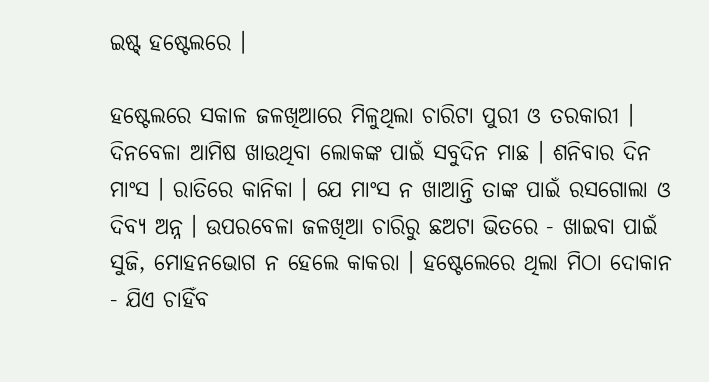ଇଷ୍ଟ୍ ହଷ୍ଟେଲରେ ।

ହଷ୍ଟେଲରେ ସକାଳ ଜଳଖିଆରେ ମିଳୁଥିଲା ଚାରିଟା ପୁରୀ ଓ ତରକାରୀ । ଦିନବେଳା ଆମିଷ ଖାଉଥିବା ଲୋକଙ୍କ ପାଇଁ ସବୁଦିନ ମାଛ । ଶନିବାର ଦିନ ମାଂସ । ରାତିରେ କାନିକା । ଯେ ମାଂସ ନ ଖାଆନ୍ତି ତାଙ୍କ ପାଇଁ ରସଗୋଲା ଓ ଦିବ୍ୟ ଅନ୍ନ । ଉପରବେଳା ଜଳଖିଆ ଚାରିରୁ ଛଅଟା ଭିତରେ - ଖାଇବା ପାଇଁ ସୁଜି, ମୋହନଭୋଗ ନ ହେଲେ କାକରା । ହଷ୍ଟେଲେରେ ଥିଲା ମିଠା ଦୋକାନ - ଯିଏ ଚାହିଁବ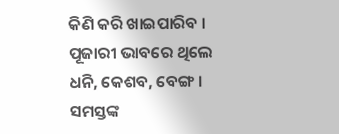କିଣି କରି ଖାଇପାରିବ । ପୂଜାରୀ ଭାବରେ ଥିଲେ ଧନି, କେଶବ, ବେଙ୍ଗ । ସମସ୍ତଙ୍କ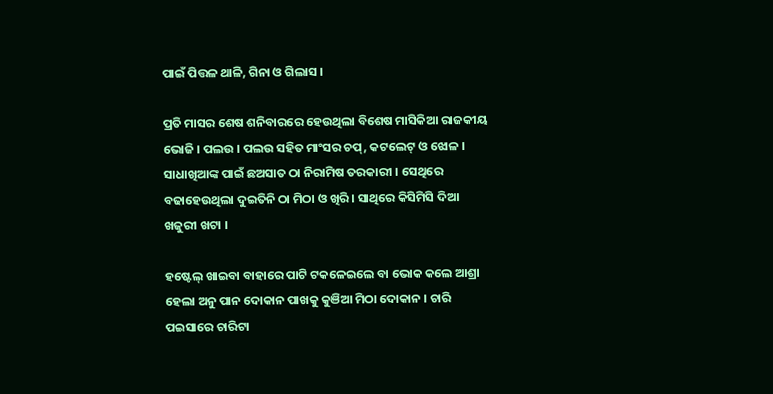ପାଇଁ ପିତ୍ତଳ ଥାଳି, ଗିନା ଓ ଗିଲାସ ।

ପ୍ରତି ମାସର ଶେଷ ଶନିବାରରେ ହେଉଥିଲା ବିଶେଷ ମାସିକିଆ ରାଜକୀୟ ଭୋଜି । ପଲଉ । ପଲଉ ସହିତ ମାଂସର ଚପ୍, କଟଲେଟ୍ ଓ ଝୋଳ । ସାଧାଖିଆଙ୍କ ପାଇଁ ଛଅସାତ ଠା ନିରାମିଷ ତରକାରୀ । ସେଥିରେ ବଢାହେଉଥିଲା ଦୁଇତିନି ଠା ମିଠା ଓ ଖିରି । ସାଥିରେ କିସିମିସି ଦିଆ ଖଜୁରୀ ଖଟା ।

ହଷ୍ଟେଲ୍ ଖାଇବା ବାହାରେ ପାଟି ଟକଳେଇଲେ ବା ଭୋକ କଲେ ଆଶ୍ରା ହେଲା ଅନୁ ପାନ ଦୋକାନ ପାଖକୁ କୁଞିଆ ମିଠା ଦୋକାନ । ଚାରି ପଇସାରେ ଚାରିଟା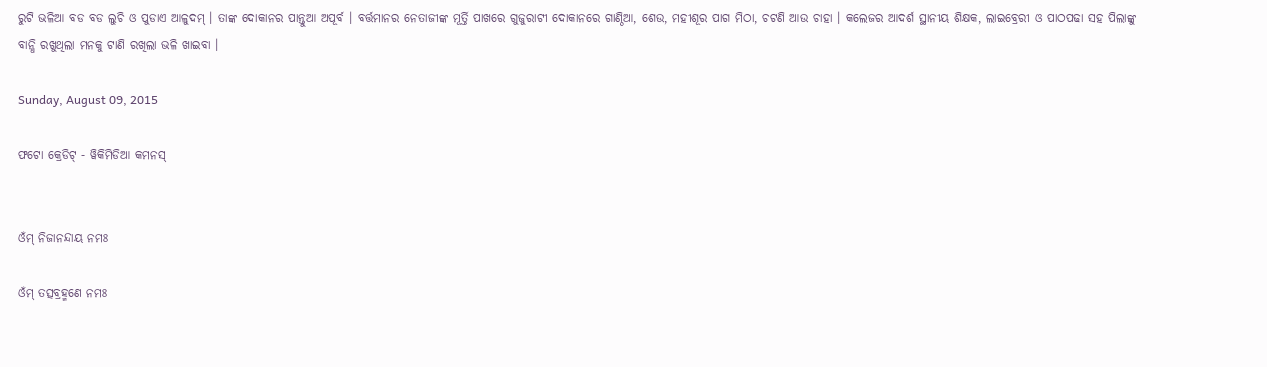ରୁଟି ଭଳିଆ ବଡ ବଡ ଲୁଚି ଓ ପୁଡାଏ ଆଳୁଦମ୍ । ତାଙ୍କ ଦୋକାନର ପାନ୍ତୁଆ ଅପୂର୍ବ । ବର୍ତ୍ତମାନର ନେତାଜୀଙ୍କ ମୂର୍ତ୍ତି ପାଖରେ ଗୁଜୁରାଟୀ ଦୋକାନରେ ଗାଣ୍ଠିଆ, ଶେଉ, ମହୀଶୂର ପାଗ ମିଠା, ଚଟଣି ଆଉ ଚାହା । କଲେଜର ଆଦର୍ଶ ସ୍ଥାନୀୟ ଶିକ୍ଷକ, ଲାଇବ୍ରେରୀ ଓ ପାଠପଢା ସହ ପିଲାଙ୍କୁ ବାନ୍ଧି ରଖୁଥିଲା ମନକୁ ଟାଣି ରଖିଲା ଭଳି ଖାଇବା ।

Sunday, August 09, 2015

ଫଟୋ କ୍ରେଡିଟ୍ - ୱିକିମିଡିଆ କମନସ୍


ଓଁମ୍ ନିଜାନନ୍ଦାୟ ନମଃ

ଓଁମ୍ ତତ୍ସବ୍ରହ୍ମଣେ ନମଃ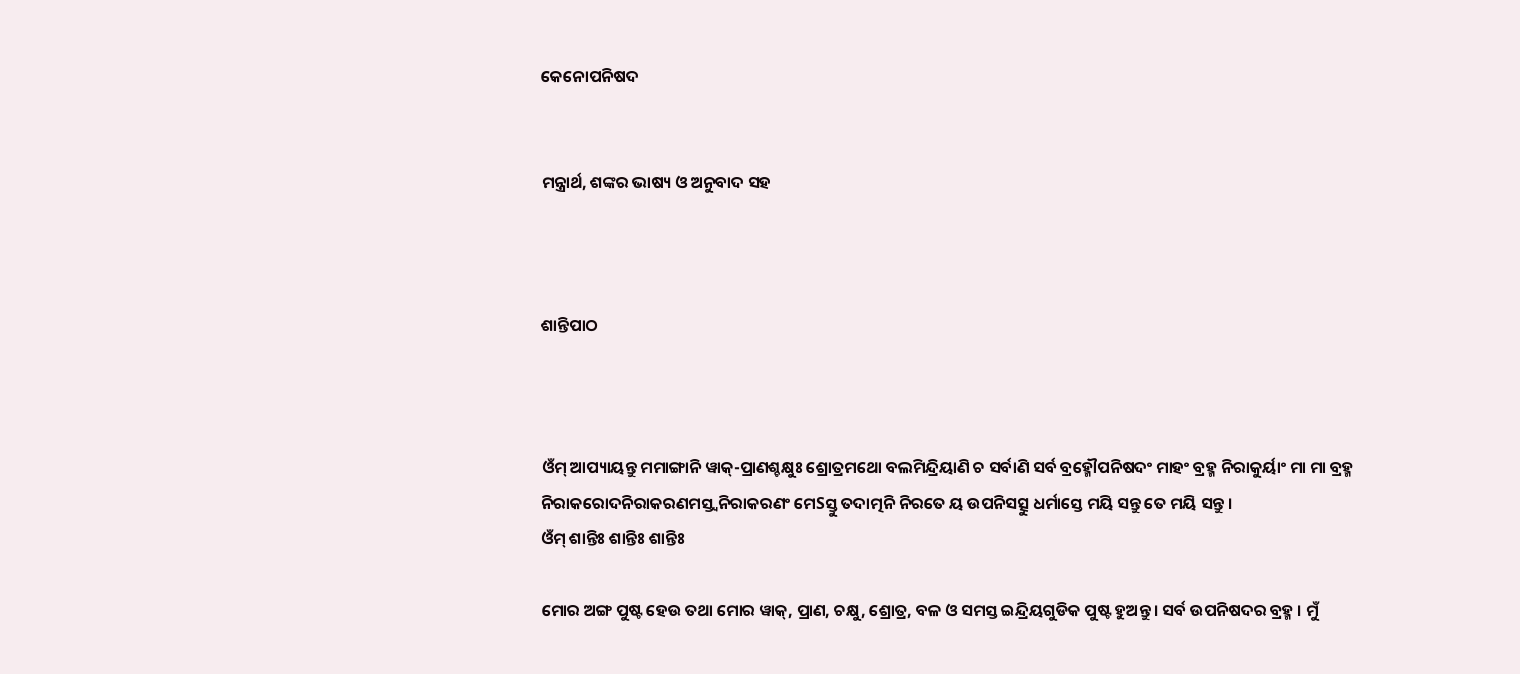କେନୋପନିଷଦ


ମନ୍ତ୍ରାର୍ଥ, ଶଙ୍କର ଭାଷ୍ୟ ଓ ଅନୁବାଦ ସହ



ଶାନ୍ତିପାଠ



ଓଁମ୍ ଆପ୍ୟାୟନ୍ତୁ ମମାଙ୍ଗାନି ୱାକ୍-ପ୍ରାଣଶ୍ଚକ୍ଷୁଃ ଶ୍ରୋତ୍ରମଥୋ ବଲମିନ୍ଦ୍ରିୟାଣି ଚ ସର୍ବାଣି ସର୍ବ ବ୍ରହ୍ମୌପନିଷଦଂ ମାହଂ ବ୍ରହ୍ମ ନିରାକୁର୍ୟାଂ ମା ମା ବ୍ରହ୍ମ ନିରାକରୋଦନିରାକରଣମସ୍ତ୍ୱନିରାକରଣଂ ମେSସ୍ତୁ ତଦାତ୍ମନି ନିରତେ ୟ ଉପନିସତ୍ସୁ ଧର୍ମାସ୍ତେ ମୟି ସନ୍ତୁ ତେ ମୟି ସନ୍ତୁ ।
ଓଁମ୍ ଶାନ୍ତିଃ ଶାନ୍ତିଃ ଶାନ୍ତିଃ

ମୋର ଅଙ୍ଗ ପୁଷ୍ଟ ହେଉ ତଥା ମୋର ୱାକ୍, ପ୍ରାଣ, ଚକ୍ଷୁ, ଶ୍ରୋତ୍ର, ବଳ ଓ ସମସ୍ତ ଇନ୍ଦ୍ରିୟଗୁଡିକ ପୁଷ୍ଟ ହୁଅନ୍ତୁ । ସର୍ବ ଉପନିଷଦର ବ୍ରହ୍ମ । ମୁଁ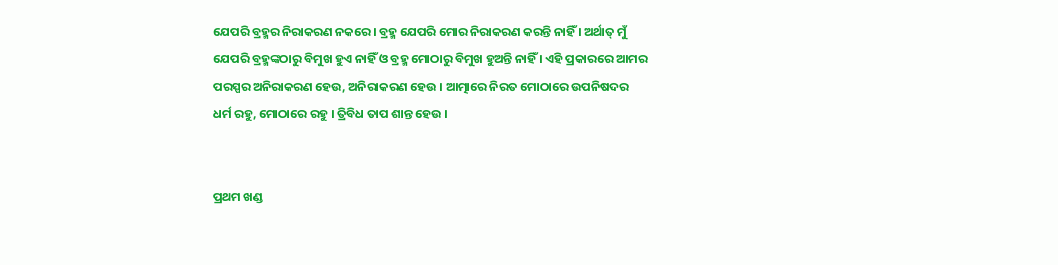ଯେପରି ବ୍ରହ୍ମର ନିରାକରଣ ନକରେ । ବ୍ରହ୍ମ ଯେପରି ମୋର ନିରାକରଣ କରନ୍ତି ନାହିଁ । ଅର୍ଥାତ୍ ମୁଁ ଯେପରି ବ୍ରହ୍ମଙ୍କଠାରୁ ବିମୁଖ ହୁଏ ନାହିଁ ଓ ବ୍ରହ୍ମ ମୋଠାରୁ ବିମୁଖ ହୁଅନ୍ତି ନାହିଁ । ଏହି ପ୍ରକାରରେ ଆମର ପରସ୍ପର ଅନିରାକରଣ ହେଉ, ଅନିରାକରଣ ହେଉ । ଆତ୍ମାରେ ନିରତ ମୋଠାରେ ଉପନିଷଦର ଧର୍ମ ରହୁ, ମୋଠାରେ ରହୁ । ତ୍ରିବିଧ ତାପ ଶାନ୍ତ ହେଉ ।


ପ୍ରଥମ ଖଣ୍ଡ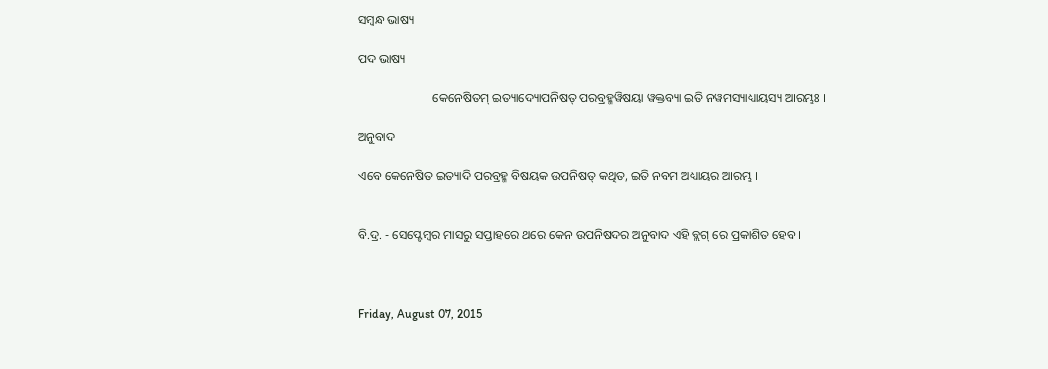ସମ୍ବନ୍ଧ ଭାଷ୍ୟ

ପଦ ଭାଷ୍ୟ

                        କେନେଷିତମ୍ ଇତ୍ୟାଦ୍ୟୋପନିଷତ୍ ପରବ୍ରହ୍ମୱିଷୟା ୱକ୍ତବ୍ୟା ଇତି ନୱମସ୍ୟାଧ୍ୟାୟସ୍ୟ ଆରମ୍ଭଃ ।

ଅନୁବାଦ

ଏବେ କେନେଷିତ ଇତ୍ୟାଦି ପରବ୍ରହ୍ମ ବିଷୟକ ଉପନିଷତ୍ କଥିତ, ଇତି ନବମ ଅଧ୍ୟାୟର ଆରମ୍ଭ ।


ବି.ଦ୍ର. - ସେପ୍ଟେମ୍ବର ମାସରୁ ସପ୍ତାହରେ ଥରେ କେନ ଉପନିଷଦର ଅନୁବାଦ ଏହି ବ୍ଲଗ୍ ରେ ପ୍ରକାଶିତ ହେବ ।



Friday, August 07, 2015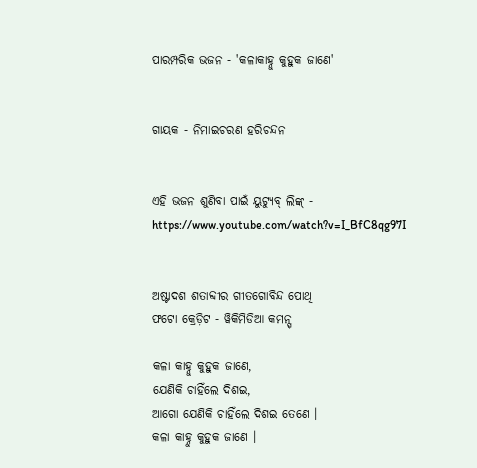ପାରମ୍ପରିକ ଭଜନ - 'କଳାକାହ୍ନୁ କୁହୁକ ଜାଣେ'


ଗାୟକ - ନିମାଇଚରଣ ହରିଚନ୍ଦନ


ଏହି ଭଜନ ଶୁଣିବା ପାଇଁ ୟୁଟ୍ୟୁବ୍ ଲିଙ୍କ୍ - https://www.youtube.com/watch?v=I_BfC8qg97I


ଅଷ୍ଟାଦଶ ଶତାବ୍ଦୀର ଗୀତଗୋବିନ୍ଦ ପୋଥି
ଫଟୋ କ୍ରେଡ଼ିଟ - ୱିକିମିଡିଆ କମନ୍ସ୍

କଳା କାହ୍ନୁ କୁହୁକ ଜାଣେ,
ଯେଣିକି ଚାହିଁଲେ ଦିଶଇ,
ଆଗୋ ଯେଣିକି ଚାହିଁଲେ ଦିଶଇ ତେଣେ ।
କଳା କାହ୍ନୁ କୁହୁକ ଜାଣେ ।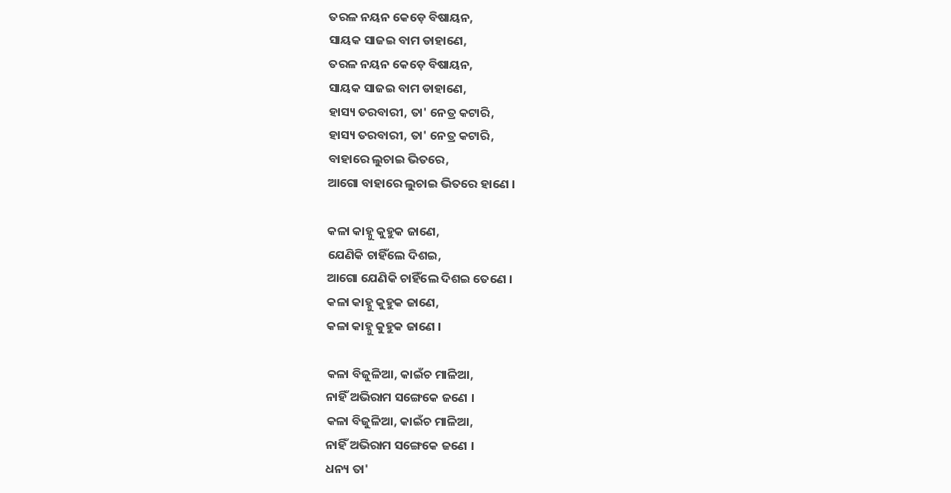ତରଳ ନୟନ କେଡ଼େ ବିଷାୟନ,
ସାୟକ ସାଜଇ ବାମ ଡାହାଣେ,
ତରଳ ନୟନ କେଡ଼େ ବିଷାୟନ,
ସାୟକ ସାଜଇ ବାମ ଡାହାଣେ,
ହାସ୍ୟ ତରବାରୀ, ତା' ନେତ୍ର କଟାରି,
ହାସ୍ୟ ତରବାରୀ, ତା' ନେତ୍ର କଟାରି,
ବାହାରେ ଲୁଚାଇ ଭିତରେ,
ଆଗୋ ବାହାରେ ଲୁଚାଇ ଭିତରେ ହାଣେ ।

କଳା କାହ୍ନୁ କୁହୁକ ଜାଣେ,
ଯେଣିକି ଚାହିଁଲେ ଦିଶଇ,
ଆଗୋ ଯେଣିକି ଚାହିଁଲେ ଦିଶଇ ତେଣେ ।
କଳା କାହ୍ନୁ କୁହୁକ ଜାଣେ,
କଳା କାହ୍ନୁ କୁହୁକ ଜାଣେ ।

କଳା ବିଜୁଳିଆ, କାଇଁଚ ମାଳିଆ,
ନାହିଁ ଅଭିରାମ ସଙ୍ଗେକେ ଜଣେ ।
କଳା ବିଜୁଳିଆ, କାଇଁଚ ମାଳିଆ,
ନାହିଁ ଅଭିରାମ ସଙ୍ଗେକେ ଜଣେ ।
ଧନ୍ୟ ତା'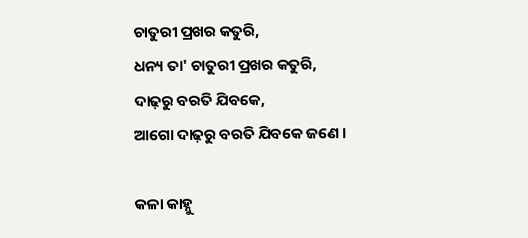ଚାତୁରୀ ପ୍ରଖର କତୁରି,
ଧନ୍ୟ ତା' ଚାତୁରୀ ପ୍ରଖର କତୁରି,
ଦାଢ଼ରୁ ବରତି ଯିବକେ,
ଆଗୋ ଦାଢ଼ରୁ ବରତି ଯିବକେ ଜଣେ ।

କଳା କାହ୍ନୁ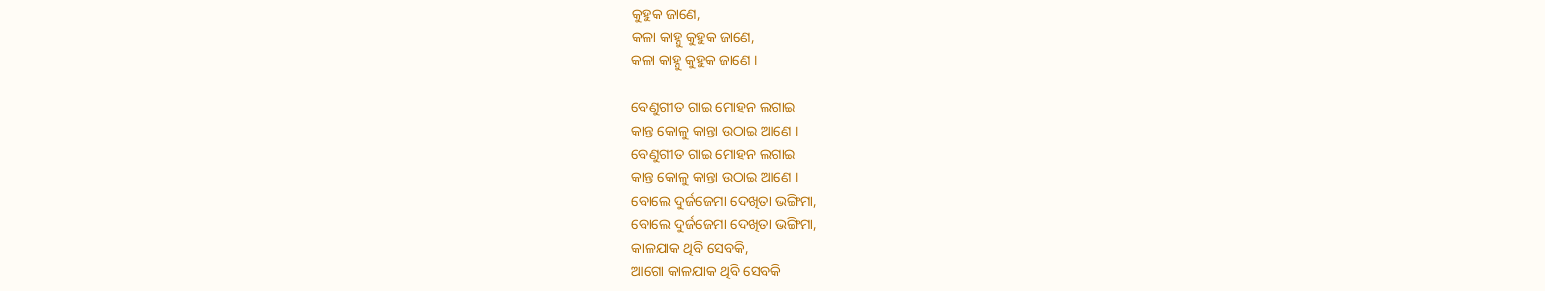କୁହୁକ ଜାଣେ,
କଳା କାହ୍ନୁ କୁହୁକ ଜାଣେ,
କଳା କାହ୍ନୁ କୁହୁକ ଜାଣେ ।

ବେଣୁଗୀତ ଗାଇ ମୋହନ ଲଗାଇ
କାନ୍ତ କୋଳୁ କାନ୍ତା ଉଠାଇ ଆଣେ ।
ବେଣୁଗୀତ ଗାଇ ମୋହନ ଲଗାଇ
କାନ୍ତ କୋଳୁ କାନ୍ତା ଉଠାଇ ଆଣେ ।
ବୋଲେ ଦୁର୍ଜଜେମା ଦେଖିତା ଭଙ୍ଗିମା,
ବୋଲେ ଦୁର୍ଜଜେମା ଦେଖିତା ଭଙ୍ଗିମା,
କାଳଯାକ ଥିବି ସେବକି,
ଆଗୋ କାଳଯାକ ଥିବି ସେବକି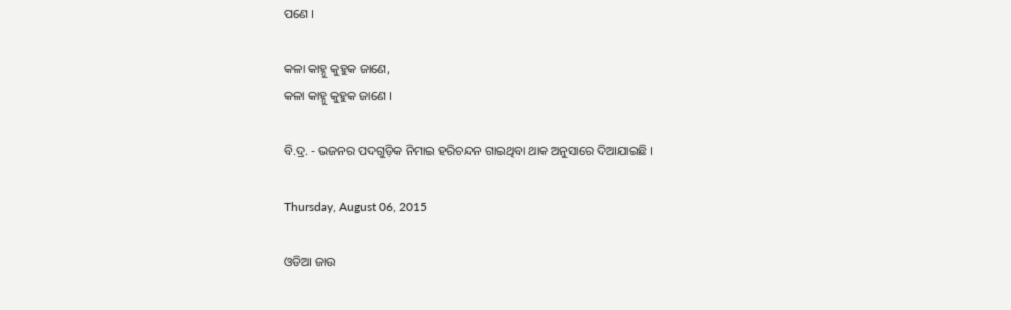ପଣେ ।

କଳା କାହ୍ନୁ କୁହୁକ ଜାଣେ,
କଳା କାହ୍ନୁ କୁହୁକ ଜାଣେ ।

ବି.ଦ୍ର. - ଭଜନର ପଦଗୁଡ଼ିକ ନିମାଇ ହରିଚନ୍ଦନ ଗାଇଥିବା ଥାକ ଅନୁସାରେ ଦିଆଯାଇଛି ।

Thursday, August 06, 2015

ଓଡିଆ ଜାଉ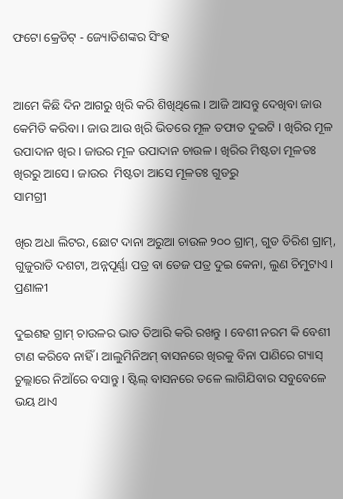ଫଟୋ କ୍ରେଡିଟ୍ - ଜ୍ୟୋତିଶଙ୍କର ସିଂହ


ଆମେ କିଛି ଦିନ ଆଗରୁ ଖିରି କରି ଶିଖିଥିଲେ । ଆଜି ଆସନ୍ତୁ ଦେଖିବା ଜାଉ କେମିତି କରିବା । ଜାଉ ଆଉ ଖିରି ଭିତରେ ମୂଳ ତଫାତ ଦୁଇଟି । ଖିରିର ମୂଳ ଉପାଦାନ ଖିର । ଜାଉର ମୂଳ ଉପାଦାନ ଚାଉଳ । ଖିରିର ମିଷ୍ଟତା ମୂଳତଃ ଖିରରୁ ଆସେ । ଜାଉର  ମିଷ୍ଟତା ଆସେ ମୂଳତଃ ଗୁଡରୁ
ସାମଗ୍ରୀ

ଖିର ଅଧା ଲିଟର, ଛୋଟ ଦାନା ଅରୁଆ ଚାଉଳ ୨୦୦ ଗ୍ରାମ୍, ଗୁଡ ତିରିଶ ଗ୍ରାମ୍, ଗୁଜୁରାତି ଦଶଟା, ଅନ୍ନପୂର୍ଣ୍ଣା ପତ୍ର ବା ତେଜ ପତ୍ର ଦୁଇ କେନା, ଲୁଣ ଚିମୁଟାଏ ।
ପ୍ରଣାଳୀ

ଦୁଇଶହ ଗ୍ରାମ୍ ଚାଉଳର ଭାତ ତିଆରି କରି ରଖନ୍ତୁ । ବେଶୀ ନରମ କି ବେଶୀ ଟାଣ କରିବେ ନାହିଁ । ଆଲୁମିନିଅମ୍ ବାସନରେ ଖିରକୁ ବିନା ପାଣିରେ ଗ୍ୟାସ୍ ଚୁଲ୍ଲାରେ ନିଆଁରେ ବସାନ୍ତୁ । ଷ୍ଟିଲ୍ ବାସନରେ ତଳେ ଲାଗିଯିବାର ସବୁବେଳେ ଭୟ ଥାଏ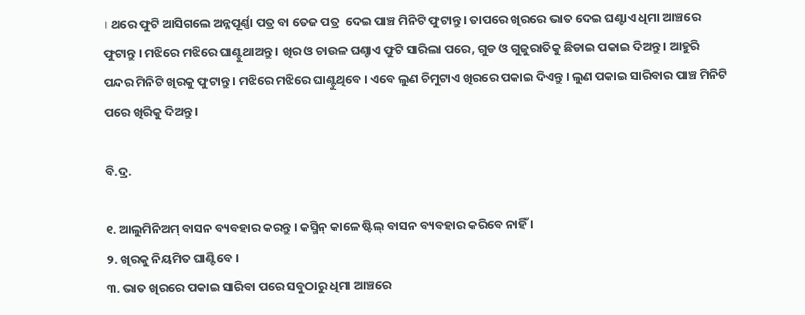। ଥରେ ଫୁଟି ଆସିଗଲେ ଅନ୍ନପୂର୍ଣ୍ଣା ପତ୍ର ବା ତେଜ ପତ୍ର  ଦେଇ ପାଞ୍ଚ ମିନିଟି ଫୁଟାନ୍ତୁ । ତାପରେ ଖିରରେ ଭାତ ଦେଇ ଘଣ୍ଟାଏ ଧିମା ଆଞ୍ଚରେ ଫୁଟାନ୍ତୁ । ମଝିରେ ମଝିରେ ଘାଣ୍ଟୁଥାଅନ୍ତୁ । ଖିର ଓ ଚାଉଳ ଘଣ୍ଚାଏ ଫୁଟି ସାରିଲା ପରେ, ଗୁଡ ଓ ଗୁଜୁରାତିକୁ ଛିଡାଇ ପକାଇ ଦିଅନ୍ତୁ । ଆହୁରି ପନ୍ଦର ମିନିଟି ଖିରକୁ ଫୁଟାନ୍ତୁ । ମଝିରେ ମଝିରେ ଘାଣ୍ଟୁଥିବେ । ଏବେ ଲୁଣ ଚିମୁଟାଏ ଖିରରେ ପକାଇ ଦିଏନ୍ତୁ । ଲୁଣ ପକାଇ ସାରିବାର ପାଞ୍ଚ ମିନିଟି ପରେ ଖିରିକୁ ଦିଅନ୍ତୁ ।

ବି.ଦ୍ର.

୧. ଆଲୁମିନିଅମ୍ ବାସନ ବ୍ୟବହାର କରନ୍ତୁ । କସ୍ମିନ୍ କାଳେ ଷ୍ଟିଲ୍ ବାସନ ବ୍ୟବହାର କରିବେ ନାହିଁ ।
୨. ଖିରକୁ ନିୟମିତ ଘାଣ୍ଟିବେ ।
୩. ଭାତ ଖିରରେ ପକାଇ ସାରିବା ପରେ ସବୁଠାରୁ ଧିମା ଆଞ୍ଚରେ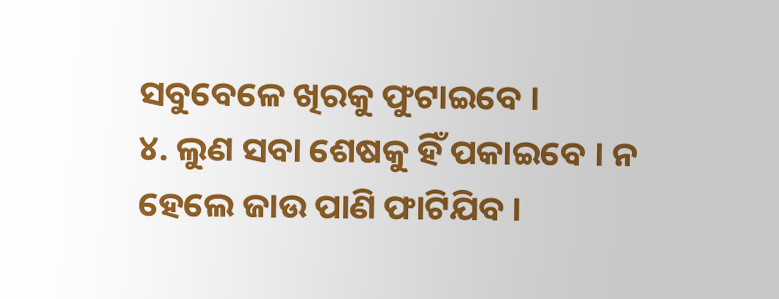ସବୁବେଳେ ଖିରକୁ ଫୁଟାଇବେ ।
୪. ଲୁଣ ସବା ଶେଷକୁ ହିଁ ପକାଇବେ । ନ ହେଲେ ଜାଉ ପାଣି ଫାଟିଯିବ ।